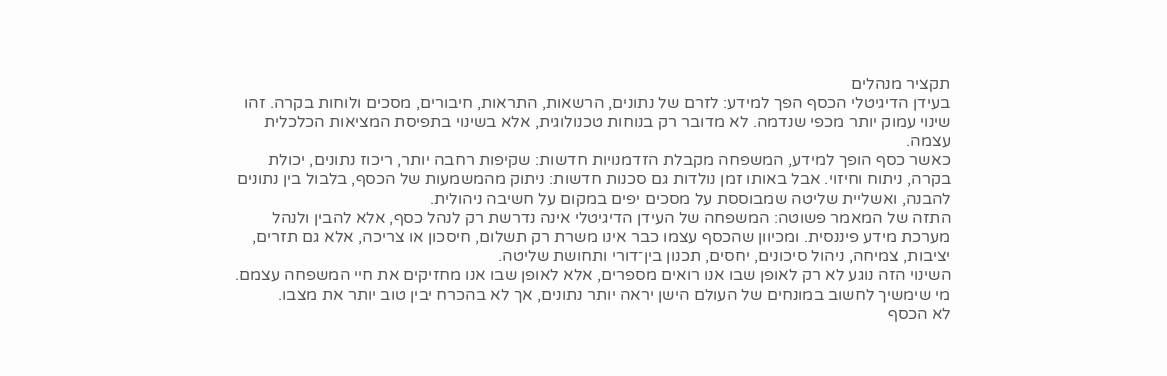תקציר מנהלים
בעידן הדיגיטלי הכסף הפך למידע: לזרם של נתונים, הרשאות, התראות, חיבורים, מסכים ולוחות בקרה. זהו שינוי עמוק יותר מכפי שנדמה. לא מדובר רק בנוחות טכנולוגית, אלא בשינוי בתפיסת המציאות הכלכלית עצמה.
כאשר כסף הופך למידע, המשפחה מקבלת הזדמנויות חדשות: שקיפות רחבה יותר, ריכוז נתונים, יכולת בקרה, ניתוח וחיזוי. אבל באותו זמן נולדות גם סכנות חדשות: ניתוק מהמשמעות של הכסף, בלבול בין נתונים להבנה, ואשליית שליטה שמבוססת על מסכים יפים במקום על חשיבה ניהולית.
התזה של המאמר פשוטה: המשפחה של העידן הדיגיטלי אינה נדרשת רק לנהל כסף, אלא להבין ולנהל מערכת מידע פיננסית. ומכיוון שהכסף עצמו כבר אינו משרת רק תשלום, חיסכון או צריכה, אלא גם תזרים, יציבות, צמיחה, ניהול סיכונים, יחסים, תכנון בין־דורי ותחושת שליטה.
השינוי הזה נוגע לא רק לאופן שבו אנו רואים מספרים, אלא לאופן שבו אנו מחזיקים את חיי המשפחה עצמם. מי שימשיך לחשוב במונחים של העולם הישן יראה יותר נתונים, אך לא בהכרח יבין טוב יותר את מצבו.
לא הכסף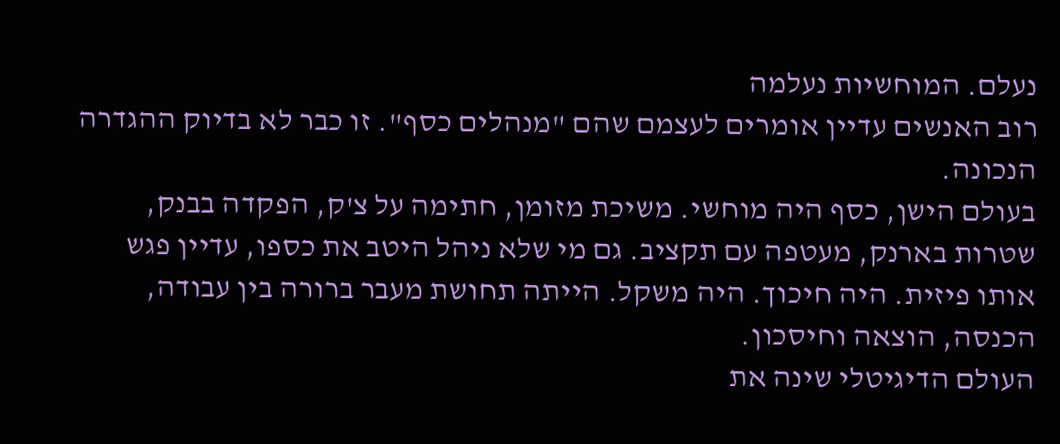נעלם. המוחשיות נעלמה
רוב האנשים עדיין אומרים לעצמם שהם "מנהלים כסף". זו כבר לא בדיוק ההגדרה הנכונה.
בעולם הישן, כסף היה מוחשי. משיכת מזומן, חתימה על צ'ק, הפקדה בבנק, שטרות בארנק, מעטפה עם תקציב. גם מי שלא ניהל היטב את כספו, עדיין פגש אותו פיזית. היה חיכוך. היה משקל. הייתה תחושת מעבר ברורה בין עבודה, הכנסה, הוצאה וחיסכון.
העולם הדיגיטלי שינה את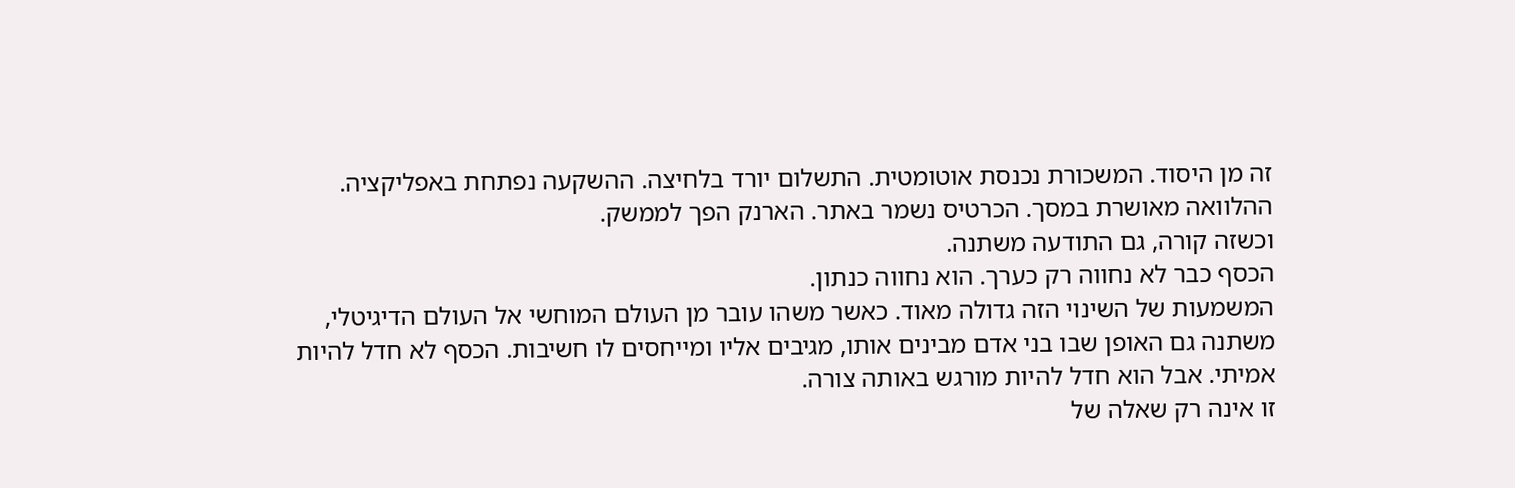זה מן היסוד. המשכורת נכנסת אוטומטית. התשלום יורד בלחיצה. ההשקעה נפתחת באפליקציה. ההלוואה מאושרת במסך. הכרטיס נשמר באתר. הארנק הפך לממשק.
וכשזה קורה, גם התודעה משתנה.
הכסף כבר לא נחווה רק כערך. הוא נחווה כנתון.
המשמעות של השינוי הזה גדולה מאוד. כאשר משהו עובר מן העולם המוחשי אל העולם הדיגיטלי, משתנה גם האופן שבו בני אדם מבינים אותו, מגיבים אליו ומייחסים לו חשיבות. הכסף לא חדל להיות אמיתי. אבל הוא חדל להיות מורגש באותה צורה.
זו אינה רק שאלה של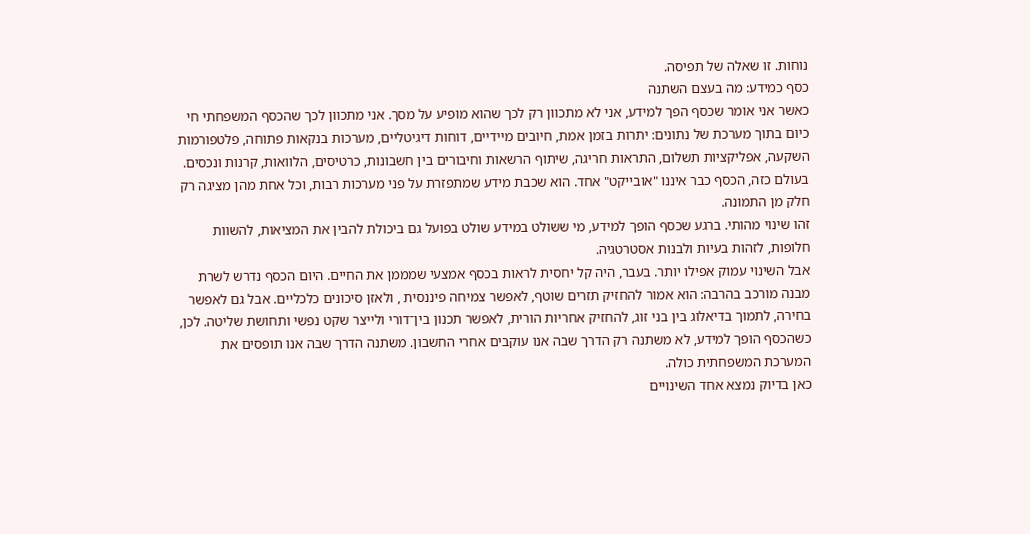נוחות. זו שאלה של תפיסה.
כסף כמידע: מה בעצם השתנה
כאשר אני אומר שכסף הפך למידע, אני לא מתכוון רק לכך שהוא מופיע על מסך. אני מתכוון לכך שהכסף המשפחתי חי כיום בתוך מערכת של נתונים: יתרות בזמן אמת, חיובים מיידיים, דוחות דיגיטליים, מערכות בנקאות פתוחה, פלטפורמות השקעה, אפליקציות תשלום, התראות חריגה, שיתוף הרשאות וחיבורים בין חשבונות, כרטיסים, הלוואות, קרנות ונכסים.
בעולם כזה, הכסף כבר איננו "אובייקט" אחד. הוא שכבת מידע שמתפזרת על פני מערכות רבות, וכל אחת מהן מציגה רק חלק מן התמונה.
זהו שינוי מהותי. ברגע שכסף הופך למידע, מי ששולט במידע שולט בפועל גם ביכולת להבין את המציאות, להשוות חלופות, לזהות בעיות ולבנות אסטרטגיה.
אבל השינוי עמוק אפילו יותר. בעבר, היה קל יחסית לראות בכסף אמצעי שמממן את החיים. היום הכסף נדרש לשרת מבנה מורכב בהרבה: הוא אמור להחזיק תזרים שוטף, לאפשר צמיחה פיננסית , ולאזן סיכונים כלכליים. אבל גם לאפשר בחירה, לתמוך בדיאלוג בין בני זוג, להחזיק אחריות הורית, לאפשר תכנון בין־דורי ולייצר שקט נפשי ותחושת שליטה. לכן, כשהכסף הופך למידע, לא משתנה רק הדרך שבה אנו עוקבים אחרי החשבון. משתנה הדרך שבה אנו תופסים את המערכת המשפחתית כולה.
כאן בדיוק נמצא אחד השינויים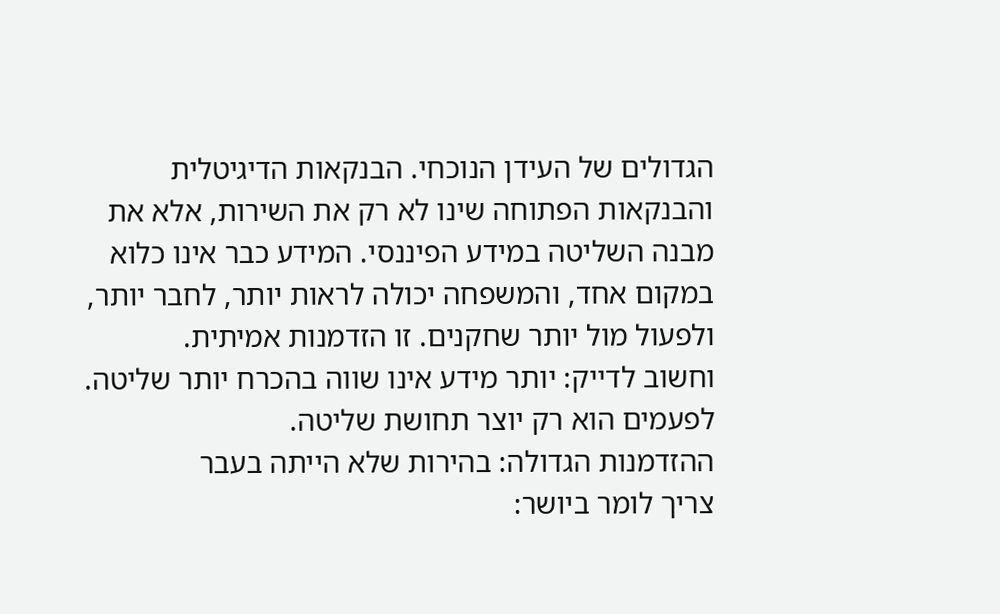הגדולים של העידן הנוכחי. הבנקאות הדיגיטלית והבנקאות הפתוחה שינו לא רק את השירות, אלא את מבנה השליטה במידע הפיננסי. המידע כבר אינו כלוא במקום אחד, והמשפחה יכולה לראות יותר, לחבר יותר, ולפעול מול יותר שחקנים. זו הזדמנות אמיתית.
וחשוב לדייק: יותר מידע אינו שווה בהכרח יותר שליטה. לפעמים הוא רק יוצר תחושת שליטה.
ההזדמנות הגדולה: בהירות שלא הייתה בעבר
צריך לומר ביושר: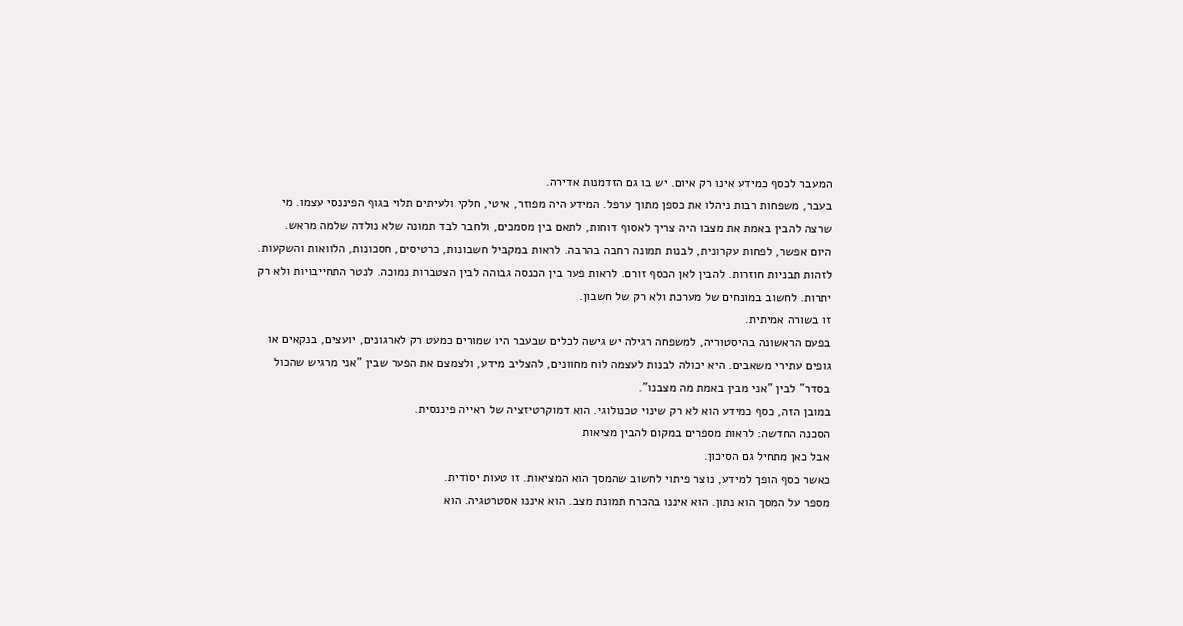המעבר לכסף כמידע אינו רק איום. יש בו גם הזדמנות אדירה.
בעבר, משפחות רבות ניהלו את כספן מתוך ערפל. המידע היה מפוזר, איטי, חלקי ולעיתים תלוי בגוף הפיננסי עצמו. מי שרצה להבין באמת את מצבו היה צריך לאסוף דוחות, לתאם בין מסמכים, ולחבר לבד תמונה שלא נולדה שלמה מראש.
היום אפשר, לפחות עקרונית, לבנות תמונה רחבה בהרבה. לראות במקביל חשבונות, כרטיסים, חסכונות, הלוואות והשקעות. לזהות תבניות חוזרות. להבין לאן הכסף זורם. לראות פער בין הכנסה גבוהה לבין הצטברות נמוכה. לנטר התחייבויות ולא רק יתרות. לחשוב במונחים של מערכת ולא רק של חשבון.
זו בשורה אמיתית.
בפעם הראשונה בהיסטוריה, למשפחה רגילה יש גישה לכלים שבעבר היו שמורים כמעט רק לארגונים, יועצים, בנקאים או גופים עתירי משאבים. היא יכולה לבנות לעצמה לוח מחוונים, להצליב מידע, ולצמצם את הפער שבין "אני מרגיש שהכול בסדר" לבין "אני מבין באמת מה מצבנו".
במובן הזה, כסף כמידע הוא לא רק שינוי טכנולוגי. הוא דמוקרטיזציה של ראייה פיננסית.
הסכנה החדשה: לראות מספרים במקום להבין מציאות
אבל כאן מתחיל גם הסיכון.
כאשר כסף הופך למידע, נוצר פיתוי לחשוב שהמסך הוא המציאות. זו טעות יסודית.
מספר על המסך הוא נתון. הוא איננו בהכרח תמונת מצב. הוא איננו אסטרטגיה. הוא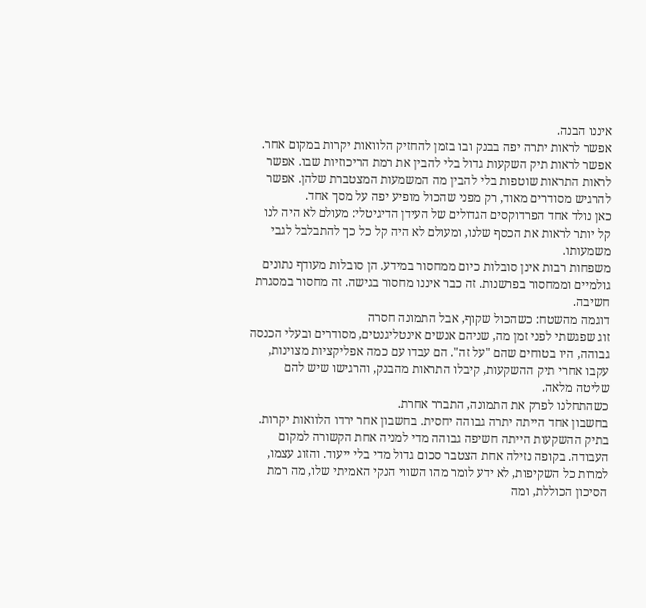איננו הבנה.
אפשר לראות יתרה יפה בבנק ובו בזמן להחזיק הלוואות יקרות במקום אחר. אפשר לראות תיק השקעות גדול בלי להבין את רמת הריכוזיות שבו. אפשר לראות התראות שוטפות בלי להבין מה המשמעות המצטברת שלהן. אפשר להרגיש מסודרים מאוד, רק מפני שהכול מופיע יפה על מסך אחד.
כאן נולד אחד הפרדוקסים הגדולים של העידן הדיגיטלי: מעולם לא היה לנו קל יותר לראות את הכסף שלנו, ומעולם לא היה קל כל כך להתבלבל לגבי משמעותו.
משפחות רבות אינן סובלות כיום ממחסור במידע. הן סובלות מעודף נתונים גולמיים וממחסור בפרשנות. זה כבר איננו מחסור בגישה. זה מחסור במסגרת חשיבה.
דוגמה מהשטח: כשהכול שקוף, אבל התמונה חסרה
זוג שפגשתי לפני זמן מה, שניהם אנשים אינטליגנטים, מסודרים ובעלי הכנסה גבוהה, היו בטוחים שהם "על זה". הם עבדו עם כמה אפליקציות מצוינות, עקבו אחרי תיק ההשקעות, קיבלו התראות מהבנק, והרגישו שיש להם שליטה מלאה.
כשהתחלנו לפרק את התמונה, התברר אחרת.
בחשבון אחד הייתה יתרה גבוהה יחסית. בחשבון אחר ירדו הלוואות יקרות. בתיק ההשקעות הייתה חשיפה גבוהה מדי למניה אחת הקשורה למקום העבודה. בקופה נזילה אחת הצטבר סכום גדול מדי בלי ייעוד. והזוג עצמו, למרות כל השקיפות, לא ידע לומר מהו השווי הנקי האמיתי שלו, מה רמת הסיכון הכוללת, ומה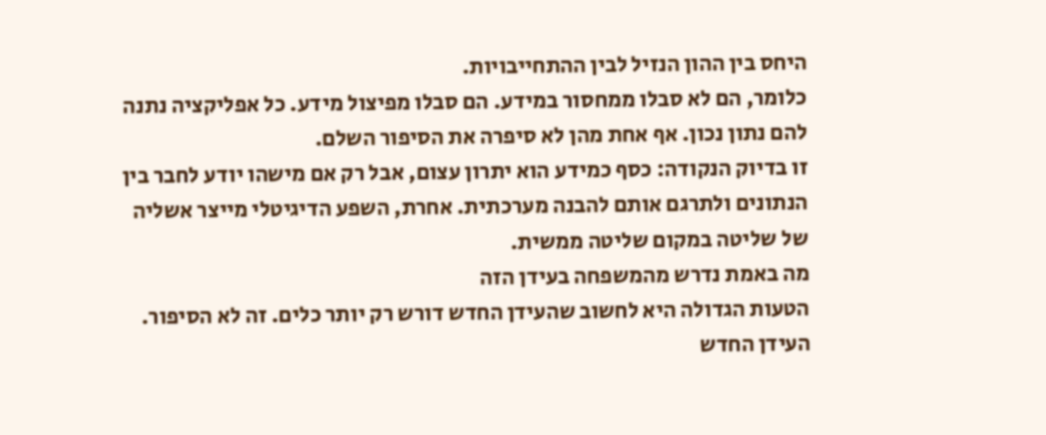היחס בין ההון הנזיל לבין ההתחייבויות.
כלומר, הם לא סבלו ממחסור במידע. הם סבלו מפיצול מידע. כל אפליקציה נתנה להם נתון נכון. אף אחת מהן לא סיפרה את הסיפור השלם.
זו בדיוק הנקודה: כסף כמידע הוא יתרון עצום, אבל רק אם מישהו יודע לחבר בין הנתונים ולתרגם אותם להבנה מערכתית. אחרת, השפע הדיגיטלי מייצר אשליה של שליטה במקום שליטה ממשית.
מה באמת נדרש מהמשפחה בעידן הזה
הטעות הגדולה היא לחשוב שהעידן החדש דורש רק יותר כלים. זה לא הסיפור.
העידן החדש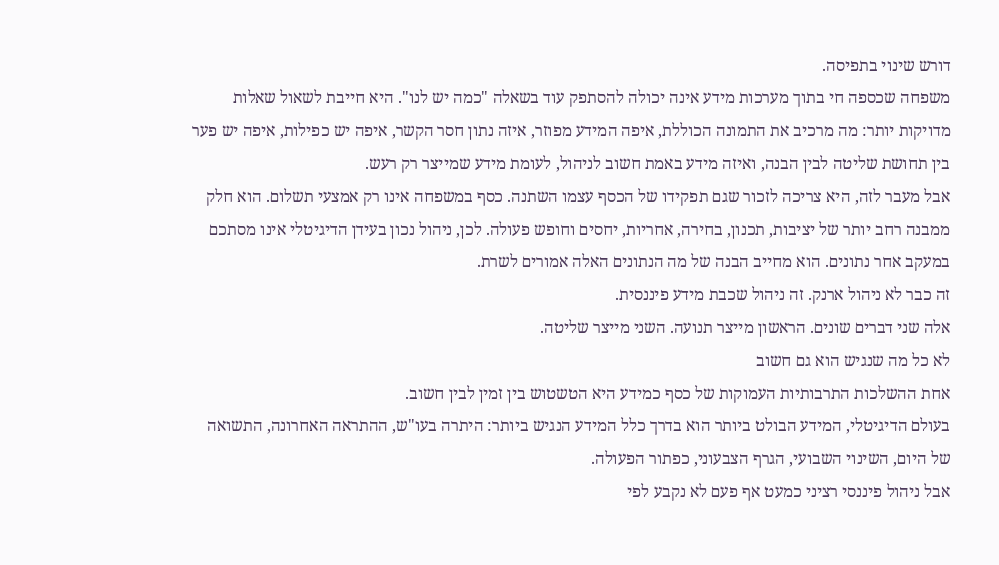דורש שינוי בתפיסה.
משפחה שכספה חי בתוך מערכות מידע אינה יכולה להסתפק עוד בשאלה "כמה יש לנו". היא חייבת לשאול שאלות מדויקות יותר: מה מרכיב את התמונה הכוללת, איפה המידע מפוזר, איזה נתון חסר הקשר, איפה יש כפילות, איפה יש פער בין תחושת שליטה לבין הבנה, ואיזה מידע באמת חשוב לניהול, לעומת מידע שמייצר רק רעש.
אבל מעבר לזה, היא צריכה לזכור שגם תפקידו של הכסף עצמו השתנה. כסף במשפחה אינו רק אמצעי תשלום. הוא חלק ממבנה רחב יותר של יציבות, תכנון, בחירה, אחריות, יחסים וחופש פעולה. לכן, ניהול נכון בעידן הדיגיטלי אינו מסתכם במעקב אחר נתונים. הוא מחייב הבנה של מה הנתונים האלה אמורים לשרת.
זה כבר לא ניהול ארנק. זה ניהול שכבת מידע פיננסית.
אלה שני דברים שונים. הראשון מייצר תנועה. השני מייצר שליטה.
לא כל מה שנגיש הוא גם חשוב
אחת ההשלכות התרבותיות העמוקות של כסף כמידע היא הטשטוש בין זמין לבין חשוב.
בעולם הדיגיטלי, המידע הבולט ביותר הוא בדרך כלל המידע הנגיש ביותר: היתרה בעו"ש, ההתראה האחרונה, התשואה של היום, השינוי השבועי, הגרף הצבעוני, כפתור הפעולה.
אבל ניהול פיננסי רציני כמעט אף פעם לא נקבע לפי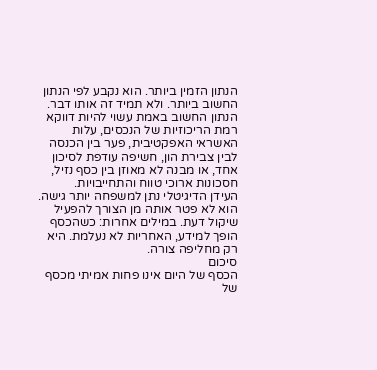הנתון הזמין ביותר. הוא נקבע לפי הנתון החשוב ביותר. ולא תמיד זה אותו דבר.
הנתון החשוב באמת עשוי להיות דווקא רמת הריכוזיות של הנכסים, עלות האשראי האפקטיבית, פער בין הכנסה לבין צבירת הון, חשיפה עודפת לסיכון אחד, או מבנה לא מאוזן בין כסף נזיל, חסכונות ארוכי טווח והתחייבויות.
העידן הדיגיטלי נתן למשפחה יותר גישה. הוא לא פטר אותה מן הצורך להפעיל שיקול דעת. במילים אחרות: כשהכסף הופך למידע, האחריות לא נעלמת. היא רק מחליפה צורה.
סיכום
הכסף של היום אינו פחות אמיתי מכסף של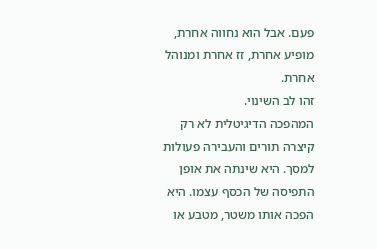פעם. אבל הוא נחווה אחרת, מופיע אחרת, זז אחרת ומנוהל אחרת.
זהו לב השינוי.
המהפכה הדיגיטלית לא רק קיצרה תורים והעבירה פעולות למסך. היא שינתה את אופן התפיסה של הכסף עצמו. היא הפכה אותו משטר, מטבע או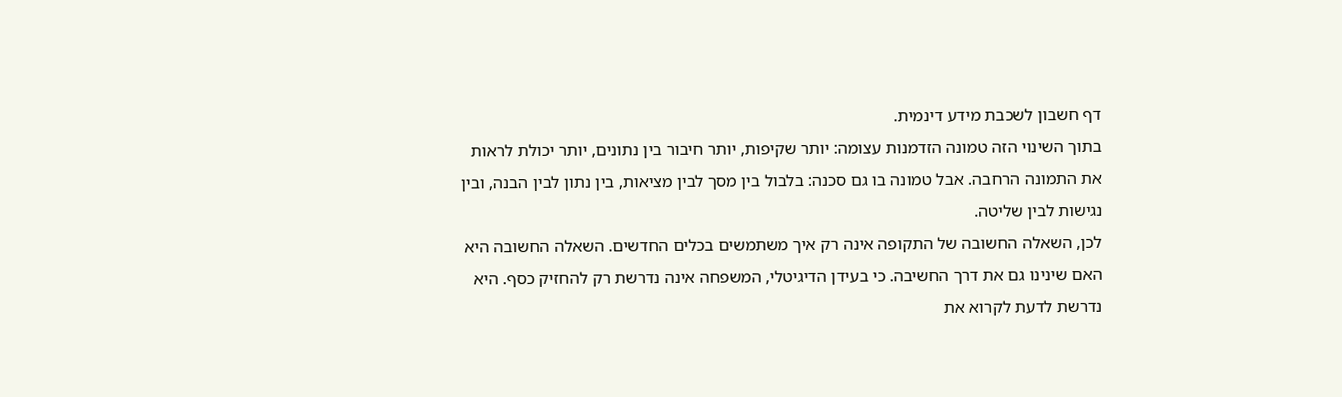דף חשבון לשכבת מידע דינמית.
בתוך השינוי הזה טמונה הזדמנות עצומה: יותר שקיפות, יותר חיבור בין נתונים, יותר יכולת לראות את התמונה הרחבה. אבל טמונה בו גם סכנה: בלבול בין מסך לבין מציאות, בין נתון לבין הבנה, ובין נגישות לבין שליטה.
לכן, השאלה החשובה של התקופה אינה רק איך משתמשים בכלים החדשים. השאלה החשובה היא האם שינינו גם את דרך החשיבה. כי בעידן הדיגיטלי, המשפחה אינה נדרשת רק להחזיק כסף. היא נדרשת לדעת לקרוא את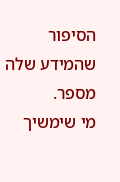הסיפור שהמידע שלה מספר.
מי שימשיך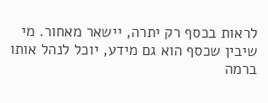לראות בכסף רק יתרה, יישאר מאחור. מי שיבין שכסף הוא גם מידע, יוכל לנהל אותו ברמה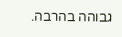גבוהה בהרבה.